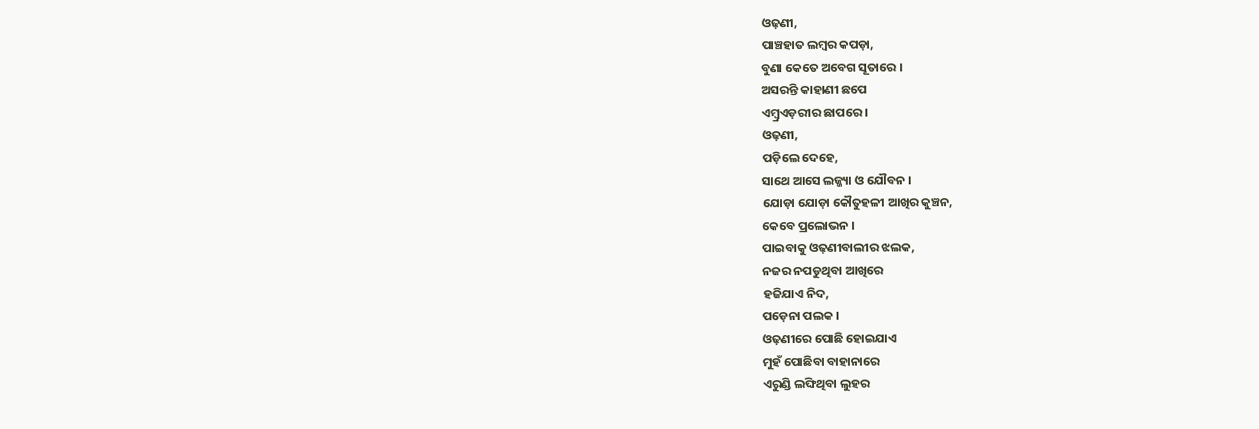ଓଢ଼ଣୀ,
ପାଞ୍ଚହାତ ଲମ୍ବର କପଡ଼ା,
ବୁଣା କେତେ ଅବେଗ ସୂତାରେ ।
ଅସରନ୍ତି କାହାଣୀ ଛପେ
ଏମ୍ବ୍ରଏଡ଼ରୀର ଛାପରେ ।
ଓଢ଼ଣୀ,
ପଡ଼ିଲେ ଦେହେ,
ସାଥେ ଆସେ ଲଜ୍ଜ୍ୟା ଓ ଯୌବନ ।
ଯୋଡ଼ା ଯୋଡ଼ା କୌତୁହଳୀ ଆଖିର କୁଞ୍ଚନ,
କେବେ ପ୍ରଲୋଭନ ।
ପାଇବାକୁ ଓଢ଼ଣୀବାଲୀର ଝଲକ,
ନଜର ନପଡୁଥିବା ଆଖିରେ
ହଜିଯାଏ ନିଦ,
ପଡ଼େନା ପଲକ ।
ଓଢ଼ଣୀରେ ପୋଛି ହୋଇଯାଏ
ମୁହଁ ପୋଛିବା ବାହାନାରେ
ଏରୁଣ୍ଡି ଲଙ୍ଘିଥିବା ଲୁହର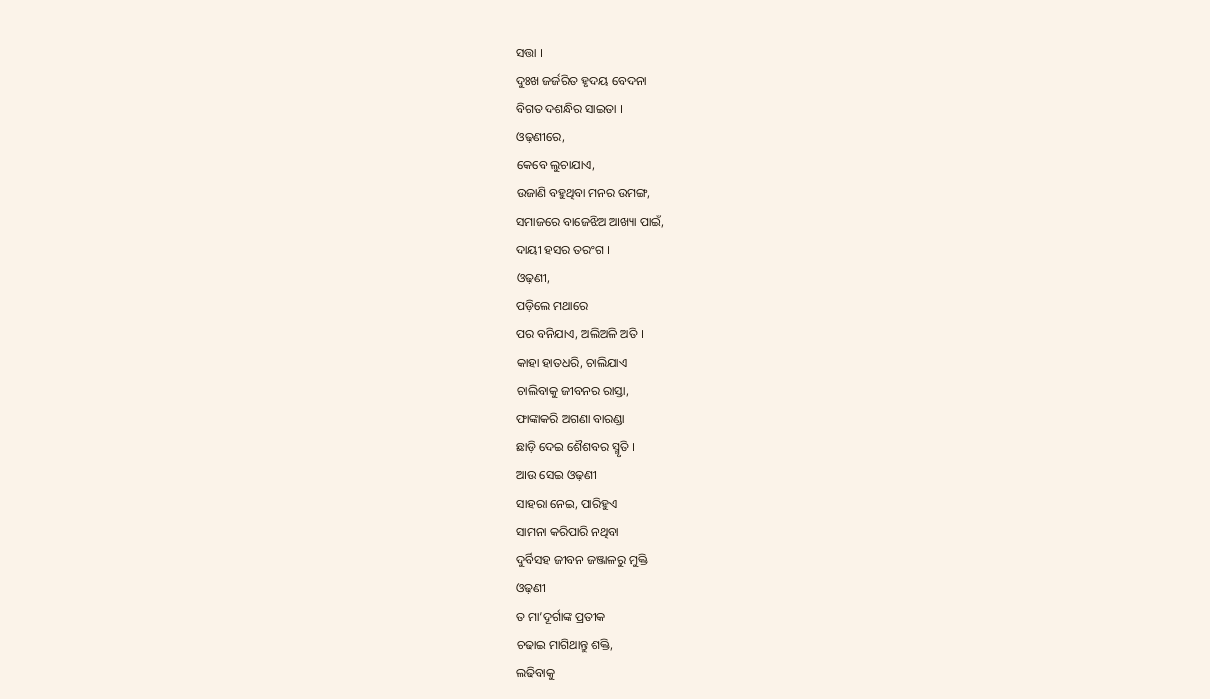ସତ୍ତା ।
ଦୁଃଖ ଜର୍ଜରିତ ହୃଦୟ ବେଦନା
ବିଗତ ଦଶନ୍ଧିର ସାଇତା ।
ଓଢ଼ଣୀରେ,
କେବେ ଲୁଚାଯାଏ,
ଉଜାଣି ବହୁଥିବା ମନର ଉମଙ୍ଗ,
ସମାଜରେ ବାଜେଝିଅ ଆଖ୍ୟା ପାଇଁ,
ଦାୟୀ ହସର ତରଂଗ ।
ଓଢ଼ଣୀ,
ପଡ଼ିଲେ ମଥାରେ
ପର ବନିଯାଏ, ଅଲିଅଳି ଅତି ।
କାହା ହାତଧରି, ଚାଲିଯାଏ
ଚାଲିବାକୁ ଜୀବନର ରାସ୍ତା,
ଫାଙ୍କାକରି ଅଗଣା ବାରଣ୍ଡା
ଛାଡ଼ି ଦେଇ ଶୈଶବର ସ୍ମୃତି ।
ଆଉ ସେଇ ଓଢ଼ଣୀ
ସାହରା ନେଇ, ପାରିହୁଏ
ସାମନା କରିପାରି ନଥିବା
ଦୁର୍ବିସହ ଜୀବନ ଜଞ୍ଜାଳରୁ ମୁକ୍ତି
ଓଢ଼ଣୀ
ତ ମା’ଦୂର୍ଗାଙ୍କ ପ୍ରତୀକ
ଚଢାଇ ମାଗିଥାନ୍ତୁ ଶକ୍ତି,
ଲଢିବାକୁ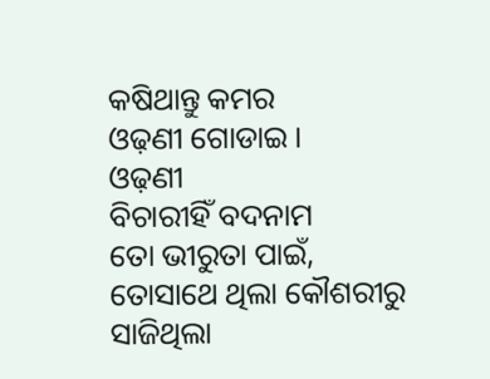କଷିଥାନ୍ତୁ କମର
ଓଢ଼ଣୀ ଗୋଡାଇ ।
ଓଢ଼ଣୀ
ବିଚାରୀହିଁ ବଦନାମ
ତୋ ଭୀରୁତା ପାଇଁ,
ତୋସାଥେ ଥିଲା କୌଶରୀରୁ
ସାଜିଥିଲା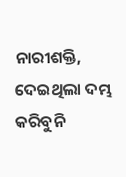ନାରୀଶକ୍ତି, ଦେଇଥିଲା ଦମ୍ଭ
କରିବୁନି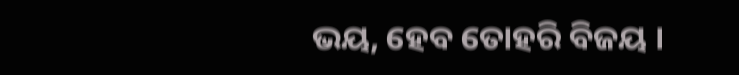ଭୟ, ହେବ ତୋହରି ବିଜୟ ।